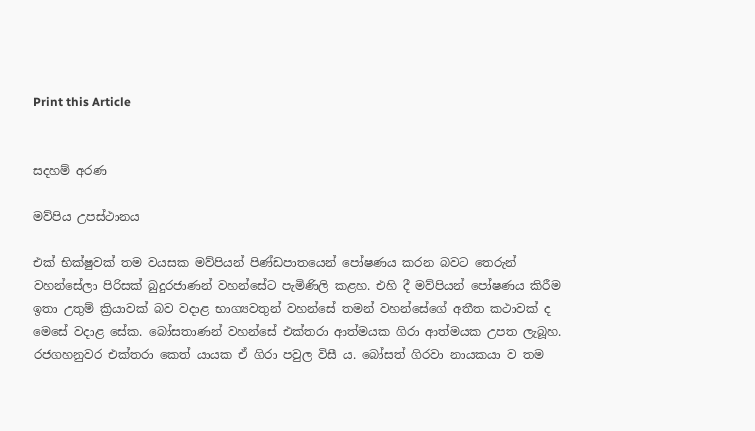Print this Article


සදහම් අරණ

මව්පිය උපස්ථානය

එක් භික්ෂුවක් තම වයසක මව්පියන් පිණ්ඩපාතයෙන් පෝෂණය කරන බවට තෙරුන් වහන්සේලා පිරිසක් බුදුරජාණන් වහන්සේට පැමිණිලි කළහ. එහි දී මව්පියන් පෝෂණය කිරීම ඉතා උතුම් ක්‍රියාවක් බව වදාළ භාග්‍යවතුන් වහන්සේ තමන් වහන්සේගේ අතීත කථාවක් ද මෙසේ වදාළ සේක. බෝසතාණන් වහන්සේ එක්තරා ආත්මයක ගිරා ආත්මයක උපත ලැබූහ. රජගහනුවර එක්තරා කෙත් යායක ඒ ගිරා පවුල විසී ය. බෝසත් ගිරවා නායකයා ව තම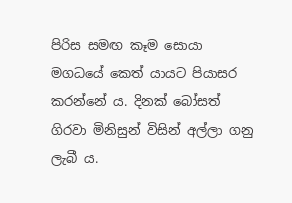පිරිස සමඟ කෑම සොයා මගධයේ කෙත් යායට පියාසර කරන්නේ ය. දිනක් බෝසත් ගිරවා මිනිසුන් විසින් අල්ලා ගනු ලැබී ය.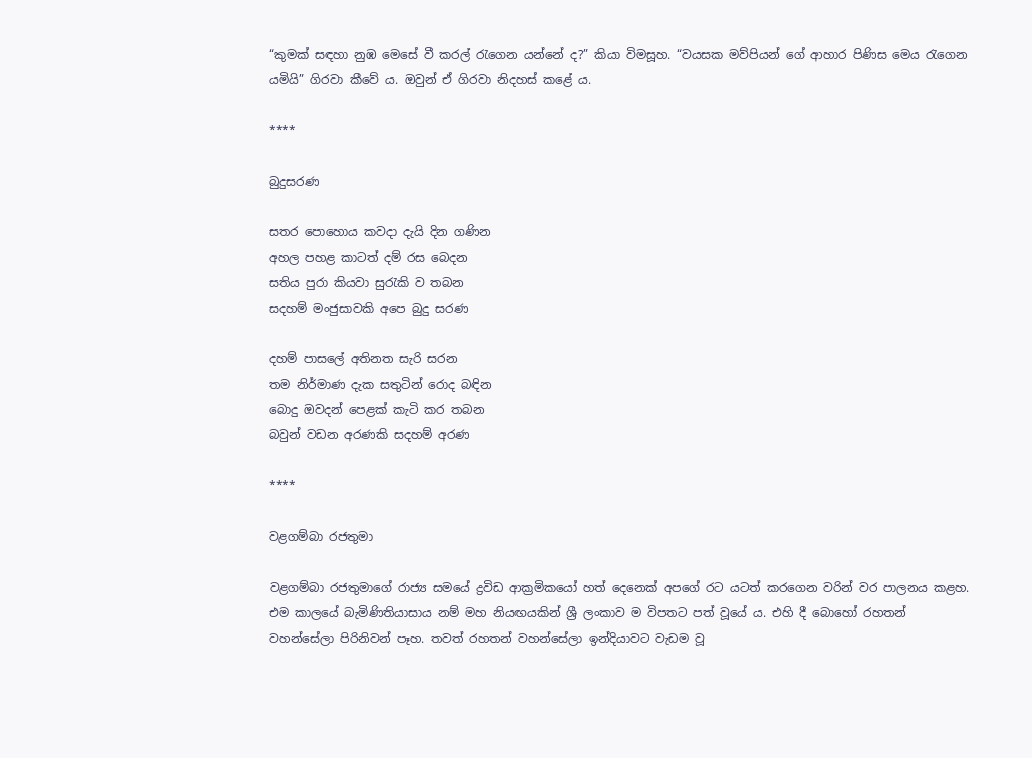“කුමක් සඳහා නුඹ මෙසේ වී කරල් රැගෙන යන්නේ ද?” කියා විමසූහ. “වයසක මව්පියන් ගේ ආහාර පිණිස මෙය රැගෙන යමියි” ගිරවා කීවේ ය. ඔවුන් ඒ ගිරවා නිදහස් කළේ ය.

****

බුදුසරණ

සතර පොහොය කවදා දැයි දින ගණින
අහල පහළ කාටත් දම් රස බෙදන
සතිය පුරා කියවා සුරැකි ව තබන
සදහම් මංජුසාවකි අපෙ බුදු සරණ

දහම් පාසලේ අතිනත සැරි සරන
තම නිර්මාණ දැක සතුටින් රොද බඳින
බොදු ඔවදන් පෙළක් කැටි කර තබන
බවුන් වඩන අරණකි සදහම් අරණ

****

වළගම්බා රජතුමා

වළගම්බා රජතුමාගේ රාජ්‍ය සමයේ ද්‍රවිඩ ආක්‍රමිකයෝ හත් දෙනෙක් අපගේ රට යටත් කරගෙන වරින් වර පාලනය කළහ. එම කාලයේ බැමිණිතියාසාය නම් මහ නියඟයකින් ශ්‍රී ලංකාව ම විපතට පත් වූයේ ය. එහි දී බොහෝ රහතන් වහන්සේලා පිරිනිවන් පෑහ. තවත් රහතන් වහන්සේලා ඉන්දියාවට වැඩම වූ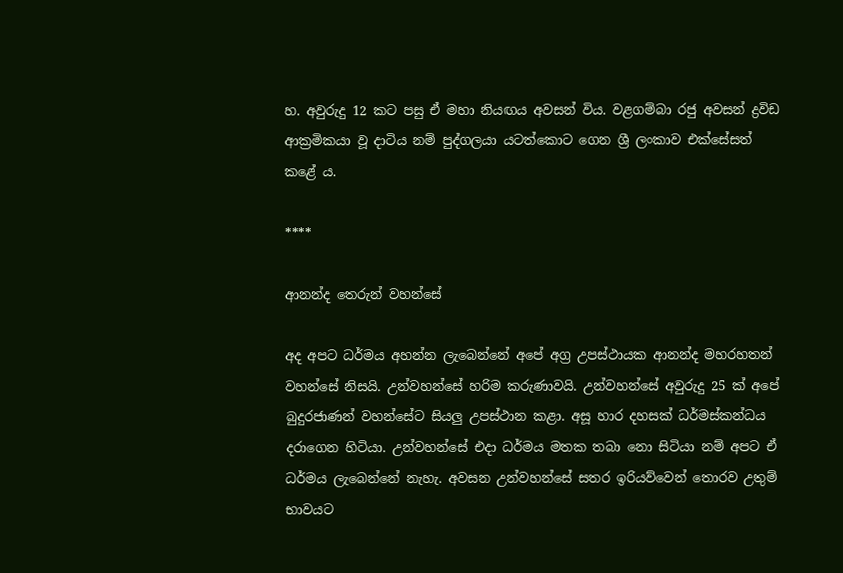හ. අවුරුදු 12 කට පසු ඒ මහා නියඟය අවසන් විය. වළගම්බා රජු අවසන් ද්‍රවිඩ ආක්‍රමිකයා වූ දාටිය නම් පුද්ගලයා යටත්කොට ගෙන ශ්‍රී ලංකාව එක්සේසත් කළේ ය.

****

ආනන්ද තෙරුන් වහන්සේ

අද අපට ධර්මය අහන්න ලැබෙන්නේ අපේ අග්‍ර උපස්ථායක ආනන්ද මහරහතන් වහන්සේ නිසයි. උන්වහන්සේ හරිම කරුණාවයි. උන්වහන්සේ අවුරුදු 25 ක් අපේ බුදුරජාණන් වහන්සේට සියලු උපස්ථාන කළා. අසූ හාර දහසක් ධර්මස්කන්ධය දරාගෙන හිටියා. උන්වහන්සේ එදා ධර්මය මතක තබා නො සිටියා නම් අපට ඒ ධර්මය ලැබෙන්නේ නැහැ. අවසන උන්වහන්සේ සතර ඉරියව්වෙන් තොරව උතුම් භාවයට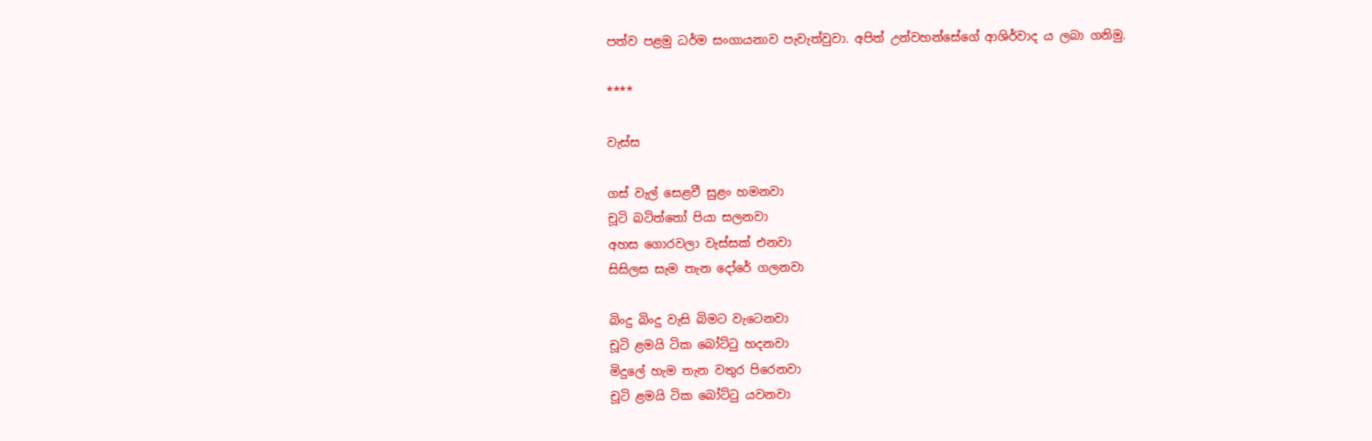පත්ව පළමු ධර්ම සංගායනාව පැවැත්වුවා. අපිත් උන්වහන්සේගේ ආශිර්වාද ය ලබා ගනිමු.

****

වැස්ස

ගස් වැල් සෙළවී සුළං හමනවා
චූටි බටිත්තෝ පියා සලනවා
අහස ගොරවලා වැස්සක් එනවා
සිසිලස සැම තැන දෝරේ ගලනවා

බිංදු බිංදු වැසි බිමට වැටෙනවා
චූටි ළමයි ටික බෝට්ටු හදනවා
මිදුලේ හැම තැන වතුර පිරෙනවා
චූටි ළමයි ටික බෝට්ටු යවනවා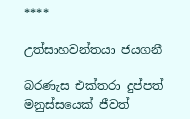****

උත්සාහවන්තයා ජයගනී

බරණැස එක්තරා දුප්පත් මනුස්සයෙක් ජීවත්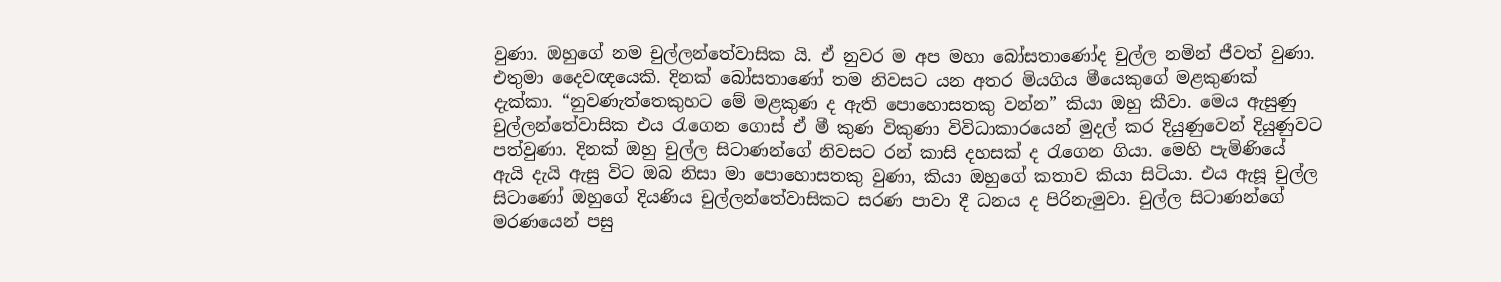වුණා. ඔහුගේ නම චුල්ලන්තේවාසික යි. ඒ නුවර ම අප මහා බෝසතාණෝද චුල්ල නමින් ජීවත් වුණා. එතුමා දෛවඥයෙකි. දිනක් බෝසතාණෝ තම නිවසට යන අතර මියගිය මීයෙකුගේ මළකුණක් දැක්කා. “නුවණැත්තෙකුහට මේ මළකුණ ද ඇති පොහොසතකු වන්න” කියා ඔහු කීවා. මෙය ඇසුණු චුල්ලන්තේවාසික එය රැගෙන ගොස් ඒ මී කුණ විකුණා විවිධාකාරයෙන් මුදල් කර දියුණුවෙන් දියුණුවට පත්වුණා. දිනක් ඔහු චුල්ල සිටාණන්ගේ නිවසට රන් කාසි දහසක් ද රැගෙන ගියා. මෙහි පැමිණියේ ඇයි දැයි ඇසු විට ඔබ නිසා මා පොහොසතකු වුණා, කියා ඔහුගේ කතාව කියා සිටියා. එය ඇසූ චුල්ල සිටාණෝ ඔහුගේ දියණිය චුල්ලන්තේවාසිකට සරණ පාවා දී ධනය ද පිරිනැමුවා. චුල්ල සිටාණන්ගේ මරණයෙන් පසු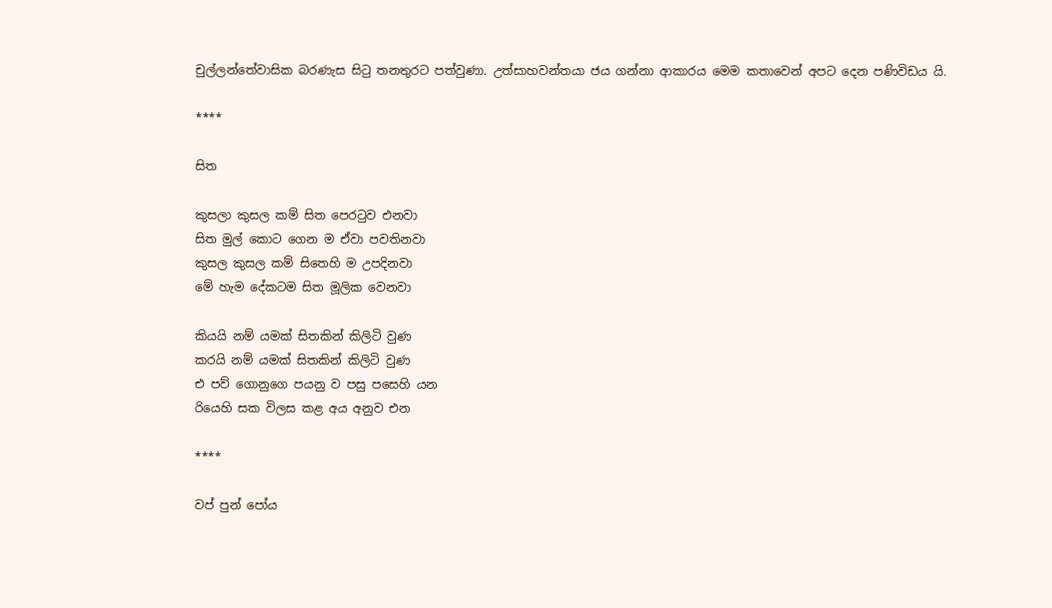චුල්ලන්තේවාසික බරණැස සිටු තනතුරට පත්වුණා. උත්සාහවන්තයා ජය ගන්නා ආකාරය මෙම කතාවෙන් අපට දෙන පණිවිඩය යි.

****

සිත

කුසලා කුසල කම් සිත පෙරටුව එනවා
සිත මුල් කොට ගෙන ම ඒවා පවතිනවා
කුසල කුසල කම් සිතෙහි ම උපදිනවා
මේ හැම දේකටම සිත මූලික වෙනවා

කියයි නම් යමක් සිතකින් කිලිටි වුණ
කරයි නම් යමක් සිතකින් කිලිටි වුණ
එ පව් ගොනුගෙ පයනු ව පසු පසෙහි යන
රියෙහි සක විලස කළ අය අනුව එන

****

වප් පුන් පෝය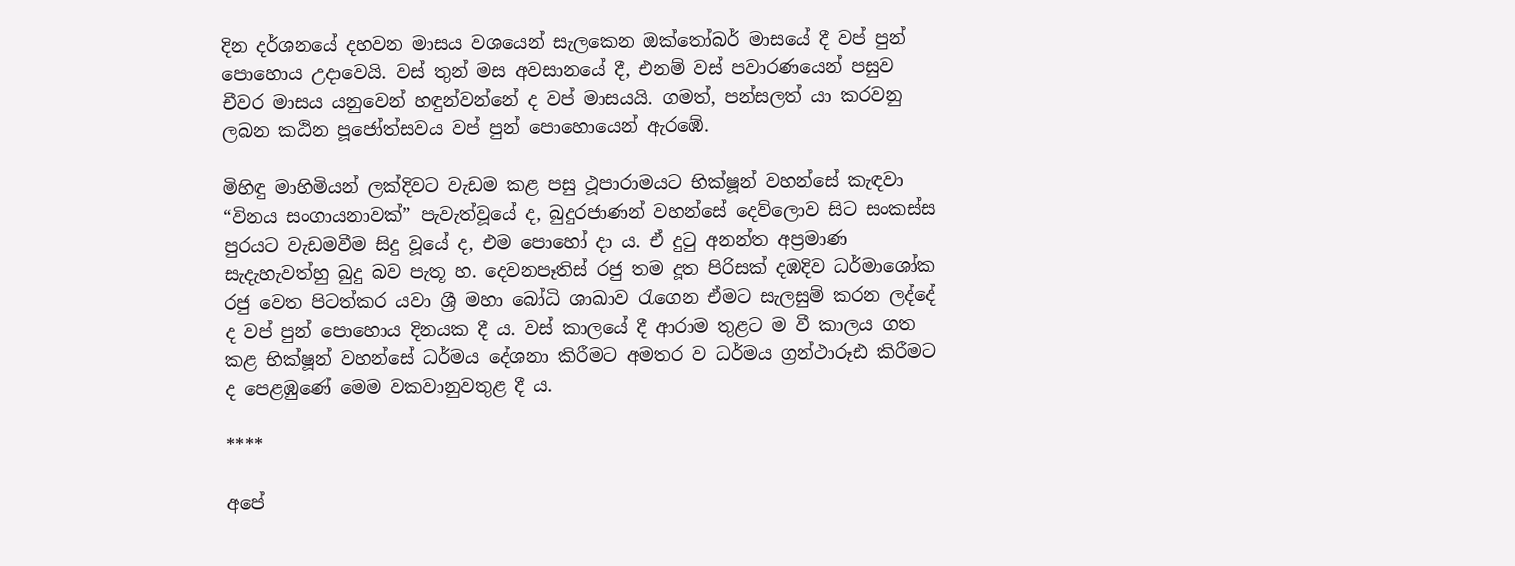දින දර්ශනයේ දහවන මාසය වශයෙන් සැලකෙන ඔක්තෝබර් මාසයේ දී වප් පුන් පොහොය උදාවෙයි. වස් තුන් මස අවසානයේ දී, එනම් වස් පවාරණයෙන් පසුව චීවර මාසය යනුවෙන් හඳුන්වන්නේ ද වප් මාසයයි. ගමත්, පන්සලත් යා කරවනු ලබන කඨින පූජෝත්සවය වප් පුන් පොහොයෙන් ඇරඹේ.

මිහිඳු මාහිමියන් ලක්දිවට වැඩම කළ පසු ථූපාරාමයට භික්ෂූන් වහන්සේ කැඳවා “විනය සංගායනාවක්” පැවැත්වූයේ ද, බුදුරජාණන් වහන්සේ දෙව්ලොව සිට සංකස්ස පුරයට වැඩමවීම සිදු වූයේ ද, එම පොහෝ දා ය. ඒ දුටු අනන්ත අප්‍රමාණ සැදැහැවත්හු බුදු බව පැතූ හ. දෙවනපෑතිස් රජු තම දූත පිරිසක් දඹදිව ධර්මාශෝක රජු වෙත පිටත්කර යවා ශ්‍රී මහා බෝධි ශාඛාව රැගෙන ඒමට සැලසුම් කරන ලද්දේ ද වප් පුන් පොහොය දිනයක දී ය. වස් කාලයේ දී ආරාම තුළට ම වී කාලය ගත කළ භික්ෂූන් වහන්සේ ධර්මය දේශනා කිරීමට අමතර ව ධර්මය ග්‍රන්ථාරූඪ කිරීමට ද පෙළඹුණේ මෙම වකවානුවතුළ දී ය.

****

අපේ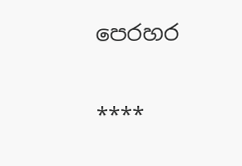පෙරහර

****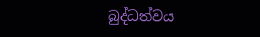බුද්ධත්වය